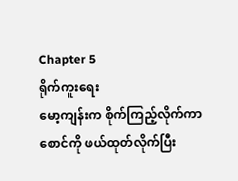Chapter 5
ရိုက်ကူးရေး
မော့ကျန်းက စိုက်ကြည့်လိုက်ကာ စောင်ကို ဖယ်ထုတ်လိုက်ပြီး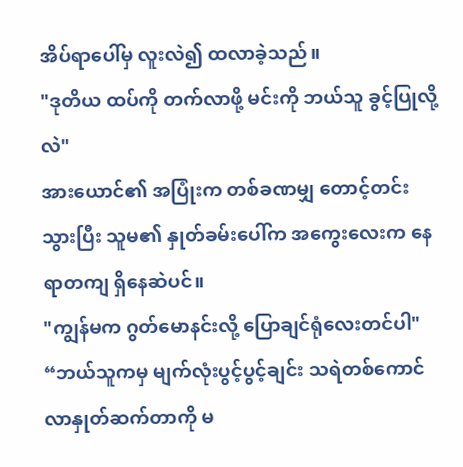အိပ်ရာပေါ်မှ လူးလဲ၍ ထလာခဲ့သည်။
"ဒုတိယ ထပ်ကို တက်လာဖို့ မင်းကို ဘယ်သူ ခွင့်ပြုလို့လဲ"
အားယောင်၏ အပြုံးက တစ်ခဏမျှ တောင့်တင်းသွားပြီး သူမ၏ နှုတ်ခမ်းပေါ်က အကွေးလေးက နေရာတကျ ရှိနေဆဲပင်။
"ကျွန်မက ဂွတ်မောနင်းလို့ ပြောချင်ရုံလေးတင်ပါ"
“ဘယ်သူကမှ မျက်လုံးပွင့်ပွင့်ချင်း သရဲတစ်ကောင် လာနှုတ်ဆက်တာကို မ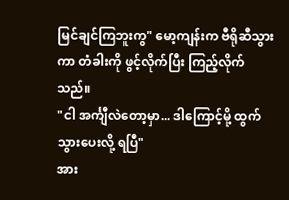မြင်ချင်ကြဘူးကွ" မော့ကျန်းက ဗီရိုဆီသွားကာ တံခါးကို ဖွင့်လိုက်ပြီး ကြည့်လိုက်သည်။
"ငါ အင်္ကျီလဲတော့မှာ... ဒါကြောင့်မို့ ထွက်သွားပေးလို့ ရပြီ"
အား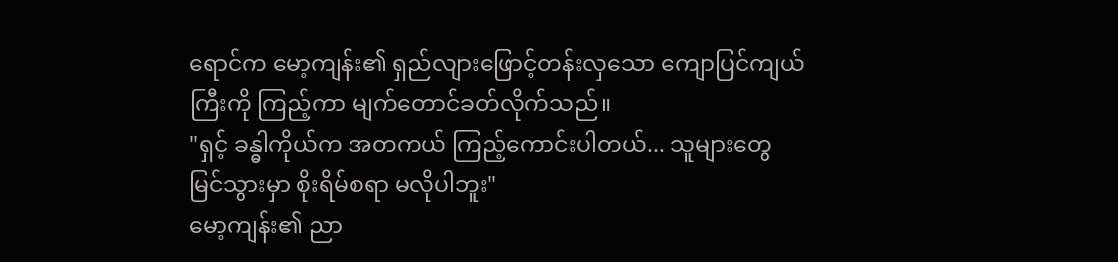ရောင်က မော့ကျန်း၏ ရှည်လျားဖြောင့်တန်းလှသော ကျောပြင်ကျယ်ကြီးကို ကြည့်ကာ မျက်တောင်ခတ်လိုက်သည်။
"ရှင့် ခန္ဓါကိုယ်က အတကယ် ကြည့်ကောင်းပါတယ်... သူများတွေ မြင်သွားမှာ စိုးရိမ်စရာ မလိုပါဘူး"
မော့ကျန်း၏ ညာ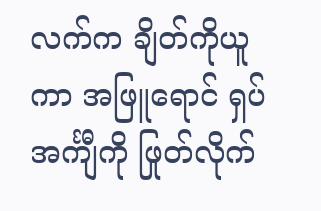လက်က ချိတ်ကိုယူကာ အဖြူရောင် ရှပ်အင်္ကျီကို ဖြုတ်လိုက်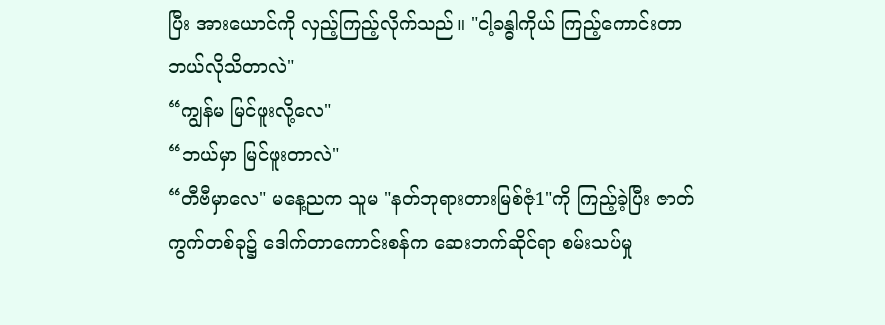ပြီး အားယောင်ကို လှည့်ကြည့်လိုက်သည်။ "ငါ့ခန္ဓါကိုယ် ကြည့်ကောင်းတာ ဘယ်လိုသိတာလဲ"
“ကျွန်မ မြင်ဖူးလို့လေ"
“ဘယ်မှာ မြင်ဖူးတာလဲ"
“တီဗီမှာလေ" မနေ့ညက သူမ "နတ်ဘုရားတားမြစ်ဇုံ1"ကို ကြည့်ခဲ့ပြီး ဇာတ်ကွက်တစ်ခု၌ ဒေါက်တာကောင်းစန်က ဆေးဘက်ဆိုင်ရာ စမ်းသပ်မှု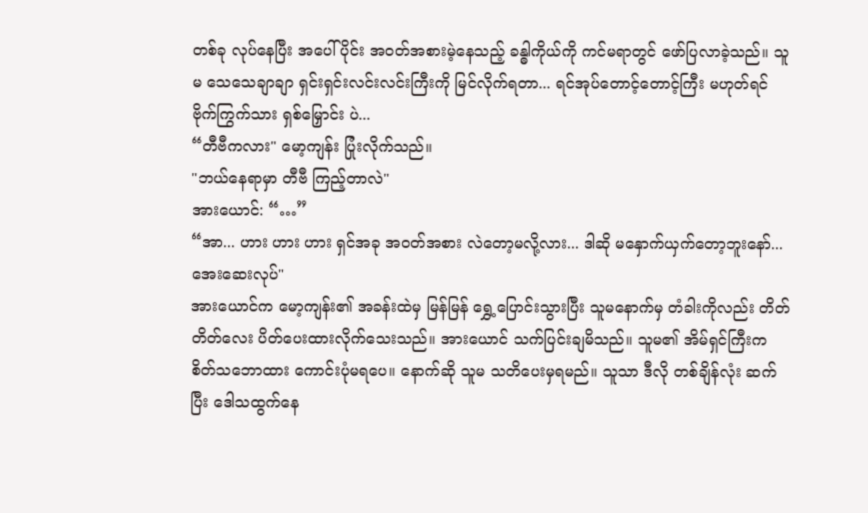တစ်ခု လုပ်နေပြီး အပေါ်ပိုင်း အဝတ်အစားမဲ့နေသည့် ခန္ဓါကိုယ်ကို ကင်မရာတွင် ဖော်ပြလာခဲ့သည်။ သူမ သေသေချာချာ ရှင်းရှင်းလင်းလင်းကြီးကို မြင်လိုက်ရတာ... ရင်အုပ်တောင့်တောင့်ကြီး မဟုတ်ရင် ဗိုက်ကြွက်သား ရှစ်မြှောင်း ပဲ...
“တီဗီကလား" မော့ကျန်း ပြုံးလိုက်သည်။
"ဘယ်နေရာမှာ တီဗီ ကြည့်တာလဲ"
အားယောင်: “…”
“အာ... ဟား ဟား ဟား ရှင်အခု အဝတ်အစား လဲတော့မလို့လား... ဒါဆို မနှောက်ယှက်တော့ဘူးနော်... အေးဆေးလုပ်"
အားယောင်က မော့ကျန်း၏ အခန်းထဲမှ မြန်မြန် ရွှေ့ပြောင်းသွားပြီး သူမနောက်မှ တံခါးကိုလည်း တိတ်တိတ်လေး ပိတ်ပေးထားလိုက်သေးသည်။ အားယောင် သက်ပြင်းချမိသည်။ သူမ၏ အိမ်ရှင်ကြီးက စိတ်သဘောထား ကောင်းပုံမရပေ။ နောက်ဆို သူမ သတိပေးမှရမည်။ သူသာ ဒီလို တစ်ချိန်လုံး ဆက်ပြီး ဒေါသထွက်နေ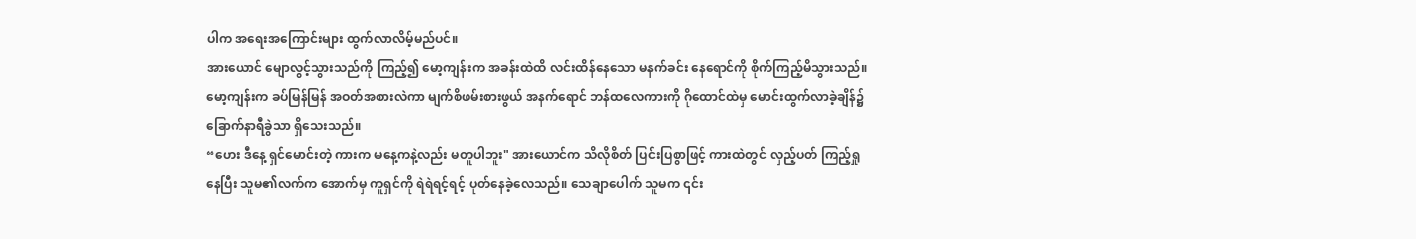ပါက အရေးအကြောင်းများ ထွက်လာလိမ့်မည်ပင်။
အားယောင် မျောလွင့်သွားသည်ကို ကြည့်၍ မော့ကျန်းက အခန်းထဲထိ လင်းထိန်နေသော မနက်ခင်း နေရောင်ကို စိုက်ကြည့်မိသွားသည်။ မော့ကျန်းက ခပ်မြန်မြန် အဝတ်အစားလဲကာ မျက်စိဖမ်းစားဖွယ် အနက်ရောင် ဘန်ထလေကားကို ဂိုထောင်ထဲမှ မောင်းထွက်လာခဲ့ချိန်၌ ခြောက်နာရီခွဲသာ ရှိသေးသည်။
“ဟေး ဒီနေ့ ရှင်မောင်းတဲ့ ကားက မနေ့ကနဲ့လည်း မတူပါဘူး" အားယောင်က သိလိုစိတ် ပြင်းပြစွာဖြင့် ကားထဲတွင် လှည့်ပတ် ကြည့်ရှုနေပြီး သူမ၏လက်က အောက်မှ ကူရှင်ကို ရဲရဲရင့်ရင့် ပုတ်နေခဲ့လေသည်။ သေချာပေါက် သူမက ၎င်း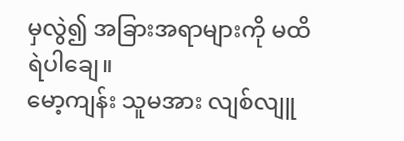မှလွဲ၍ အခြားအရာများကို မထိရဲပါချေ။
မော့ကျန်း သူမအား လျစ်လျူ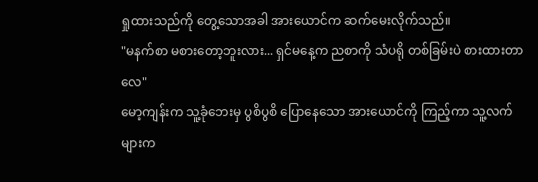ရှုထားသည်ကို တွေ့သောအခါ အားယောင်က ဆက်မေးလိုက်သည်။
"မနက်စာ မစားတော့ဘူးလား... ရှင်မနေ့က ညစာကို သံပရို တစ်ခြမ်းပဲ စားထားတာလေ"
မော့ကျန်းက သူ့ခုံဘေးမှ ပွစိပွစိ ပြောနေသော အားယောင်ကို ကြည့်ကာ သူ့လက်များက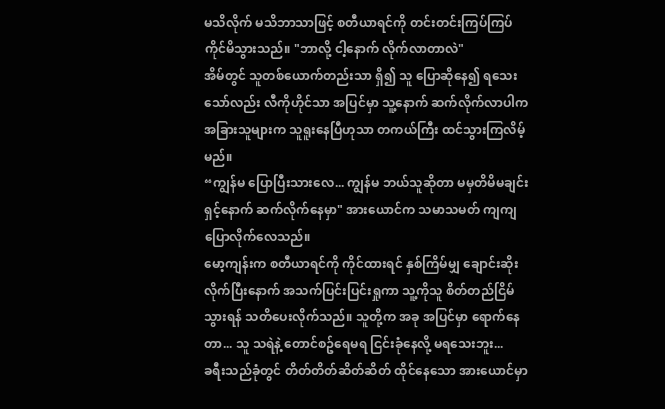မသိလိုက် မသိဘာသာဖြင့် စတီယာရင်ကို တင်းတင်းကြပ်ကြပ် ကိုင်မိသွားသည်။ "ဘာလို့ ငါ့နောက် လိုက်လာတာလဲ"
အိမ်တွင် သူတစ်ယောက်တည်းသာ ရှိ၍ သူ ပြောဆိုနေ၍ ရသေးသော်လည်း လီကိုဟိုင်သာ အပြင်မှာ သူ့နောက် ဆက်လိုက်လာပါက အခြားသူများက သူရူးနေပြီဟုသာ တကယ်ကြီး ထင်သွားကြလိမ့်မည်။
“ကျွန်မ ပြောပြီးသားလေ... ကျွန်မ ဘယ်သူဆိုတာ မမှတိမိမချင်း ရှင့်နောက် ဆက်လိုက်နေမှာ" အားယောင်က သမာသမတ် ကျကျ ပြောလိုက်လေသည်။
မော့ကျန်းက စတီယာရင်ကို ကိုင်ထားရင် နှစ်ကြိမ်မျှ ချောင်းဆိုးလိုက်ပြီးနောက် အသက်ပြင်းပြင်းရှုကာ သူ့ကိုသူ စိတ်တည်ငြိမ်သွားရန် သတိပေးလိုက်သည်။ သူတို့က အခု အပြင်မှာ ရောက်နေတာ... သူ သရဲနဲ့ တောင်စဥ်ရေမရ ငြင်းခုံနေလို့ မရသေးဘူး...
ခရီးသည်ခုံတွင် တိတ်တိတ်ဆိတ်ဆိတ် ထိုင်နေသော အားယောင်မှာ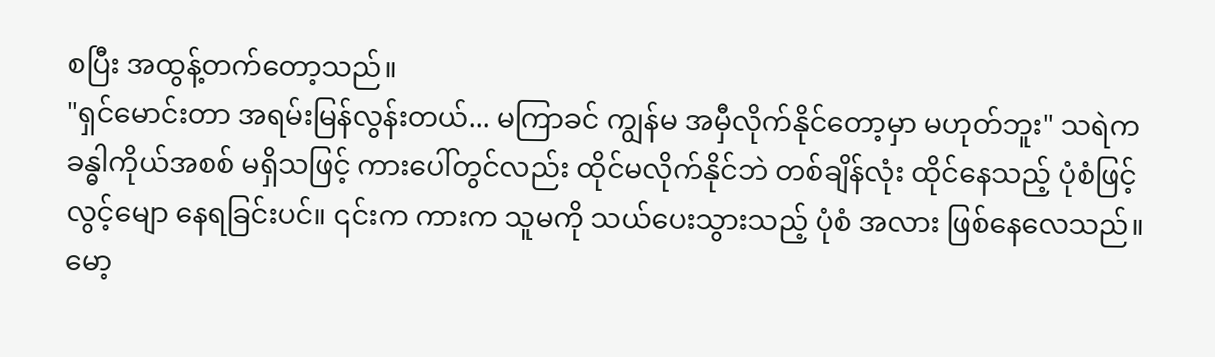စပြီး အထွန့်တက်တော့သည်။
"ရှင်မောင်းတာ အရမ်းမြန်လွန်းတယ်... မကြာခင် ကျွန်မ အမှီလိုက်နိုင်တော့မှာ မဟုတ်ဘူး" သရဲက ခန္ဓါကိုယ်အစစ် မရှိသဖြင့် ကားပေါ်တွင်လည်း ထိုင်မလိုက်နိုင်ဘဲ တစ်ချိန်လုံး ထိုင်နေသည့် ပုံစံဖြင့် လွင့်မျော နေရခြင်းပင်။ ၎င်းက ကားက သူမကို သယ်ပေးသွားသည့် ပုံစံ အလား ဖြစ်နေလေသည်။
မော့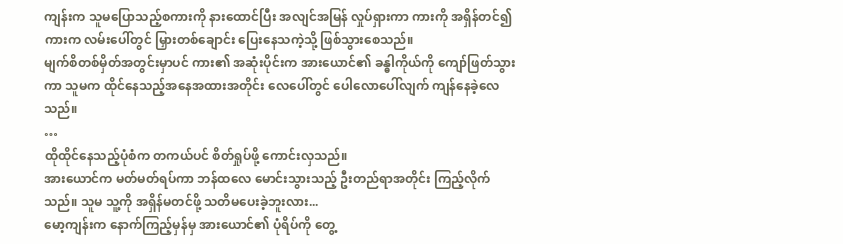ကျန်းက သူမပြောသည့်စကားကို နားထောင်ပြီး အလျင်အမြန် လှုပ်ရှားကာ ကားကို အရှိန်တင်၍ ကားက လမ်းပေါ်တွင် မြှားတစ်ချောင်း ပြေးနေသကဲ့သို့ ဖြစ်သွားစေသည်။
မျက်စိတစ်မှိတ်အတွင်းမှာပင် ကား၏ အဆုံးပိုင်းက အားယောင်၏ ခန္ဓါကိုယ်ကို ကျော်ဖြတ်သွားကာ သူမက ထိုင်နေသည့်အနေအထားအတိုင်း လေပေါ်တွင် ပေါလောပေါ်လျက် ကျန်နေခဲ့လေသည်။
…
ထိုထိုင်နေသည့်ပုံစံက တကယ်ပင် စိတ်ရှုပ်ဖို့ ကောင်းလှသည်။
အားယောင်က မတ်မတ်ရပ်ကာ ဘန်ထလေ မောင်းသွားသည့် ဦးတည်ရာအတိုင်း ကြည့်လိုက်သည်။ သူမ သူ့ကို အရှိန်မတင်ဖို့ သတိမပေးခဲ့ဘူးလား...
မော့ကျန်းက နောက်ကြည့်မှန်မှ အားယောင်၏ ပုံရိပ်ကို တွေ့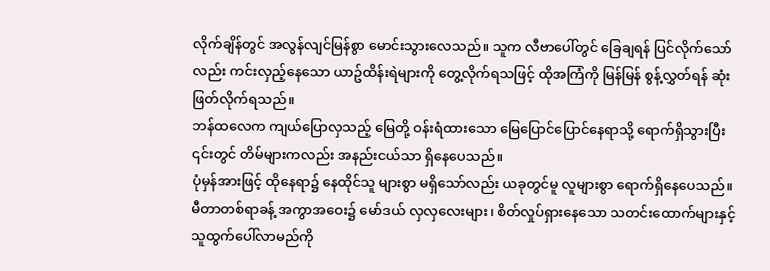လိုက်ချိန်တွင် အလွန်လျင်မြန်စွာ မောင်းသွားလေသည်။ သူက လီဗာပေါ်တွင် ခြေချရန် ပြင်လိုက်သော်လည်း ကင်းလှည့်နေသော ယာဥ်ထိန်းရဲများကို တွေ့လိုက်ရသဖြင့် ထိုအကြံကို မြန်မြန် စွန့်လွှတ်ရန် ဆုံးဖြတ်လိုက်ရသည်။
ဘန်ထလေက ကျယ်ပြောလှသည့် မြေတို့ ဝန်းရံထားသော မြေပြောင်ပြောင်နေရာသို့ ရောက်ရှိသွားပြီး ၎င်းတွင် တိမ်များကလည်း အနည်းငယ်သာ ရှိနေပေသည်။
ပုံမှန်အားဖြင့် ထိုနေရာ၌ နေထိုင်သူ များစွာ မရှိသော်လည်း ယခုတွင်မူ လူများစွာ ရောက်ရှိနေပေသည်။
မီတာတစ်ရာခန့် အကွာအဝေး၌ မော်ဒယ် လှလှလေးများ၊ စိတ်လှုပ်ရှားနေသော သတင်းထောက်များနှင့် သူထွက်ပေါ်လာမည်ကို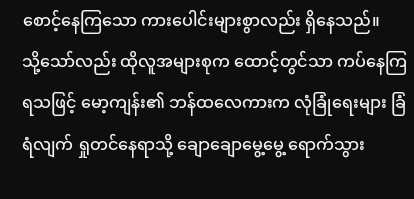စောင့်နေကြသော ကားပေါင်းများစွာလည်း ရှိနေသည်။
သို့သော်လည်း ထိုလူအများစုက ထောင့်တွင်သာ ကပ်နေကြရသဖြင့် မော့ကျန်း၏ ဘန်ထလေကားက လုံခြုံရေးများ ခြံရံလျက် ရှုတင်နေရာသို့ ချောချောမွေ့မွေ့ ရောက်သွား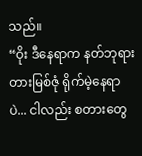သည်။
“ဝိုး ဒီနေရာက နတ်ဘုရား တားမြစ်ဇုံ ရိုက်မဲ့နေရာပဲ... ငါလည်း စတားတွေ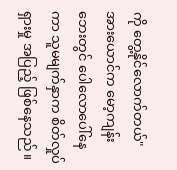ကို တွေ့နိုင်လောက်တယ်" အားယောင်က မော့ကျန်းဘေးတွင် ပေါလောပေါ်နေကာ သူမမျက်နှာက စိတ်လှုပ်ရှားမှု အပြည့် ဖြစ်နေသည်။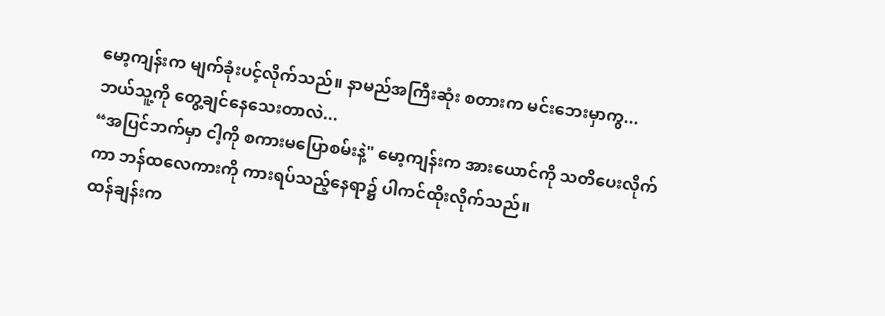မော့ကျန်းက မျက်ခုံးပင့်လိုက်သည်။ နာမည်အကြီးဆုံး စတားက မင်းဘေးမှာကွ... ဘယ်သူ့ကို တွေ့ချင်နေသေးတာလဲ...
“အပြင်ဘက်မှာ ငါ့ကို စကားမပြောစမ်းနဲ့" မော့ကျန်းက အားယောင်ကို သတိပေးလိုက်ကာ ဘန်ထလေကားကို ကားရပ်သည့်နေရာ၌ ပါကင်ထိုးလိုက်သည်။
ထန်ချန်းက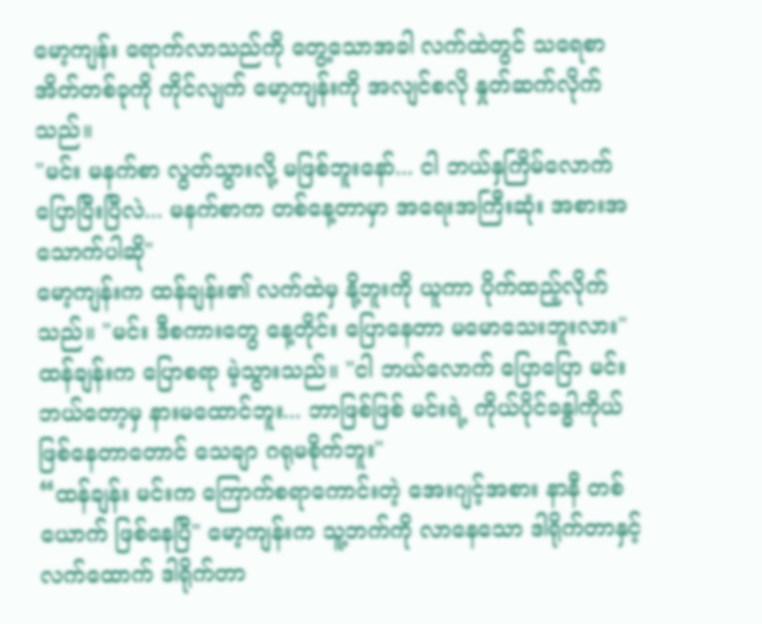မော့ကျန်း ရောက်လာသည်ကို တွေ့သောအခါ လက်ထဲတွင် သရေစာအိတ်တစ်ခုကို ကိုင်လျက် မော့ကျန်းကို အလျင်စလို နှုတ်ဆက်လိုက်သည်။
"မင်း မနက်စာ လွတ်သွားလို့ မဖြစ်ဘူးနော်... ငါ ဘယ်နှကြိမ်လောက် ပြောပြီးပြီလဲ... မနက်စာက တစ်နေ့တာမှာ အရေးအကြီးဆုံး အစားအသောက်ပါဆို"
မော့ကျန်းက ထန်ချန်း၏ လက်ထဲမှ နို့ဘူးကို ယူကာ ပိုက်ထည့်လိုက်သည်။ "မင်း ဒီစကားတွေ နေ့တိုင်း ပြောနေတာ မမောသေးဘူးလား"
ထန်ချန်းက ပြောစရာ မဲ့သွားသည်။ "ငါ ဘယ်လောက် ပြောပြော မင်းဘယ်တော့မှ နားမထောင်ဘူး... ဘာဖြစ်ဖြစ် မင်းရဲ့ ကိုယ်ပိုင်ခန္ဓါကိုယ် ဖြစ်နေတာတောင် သေချာ ဂရုမစိုက်ဘူး"
“ထန်ချန်း မင်းက ကြောက်စရာကောင်းတဲ့ အေးဂျင့်အစား နာနီ တစ်ယောက် ဖြစ်နေပြီ" မော့ကျန်းက သူ့ဘက်ကို လာနေသော ဒါရိုက်တာနှင့် လက်ထောက် ဒါရိုက်တာ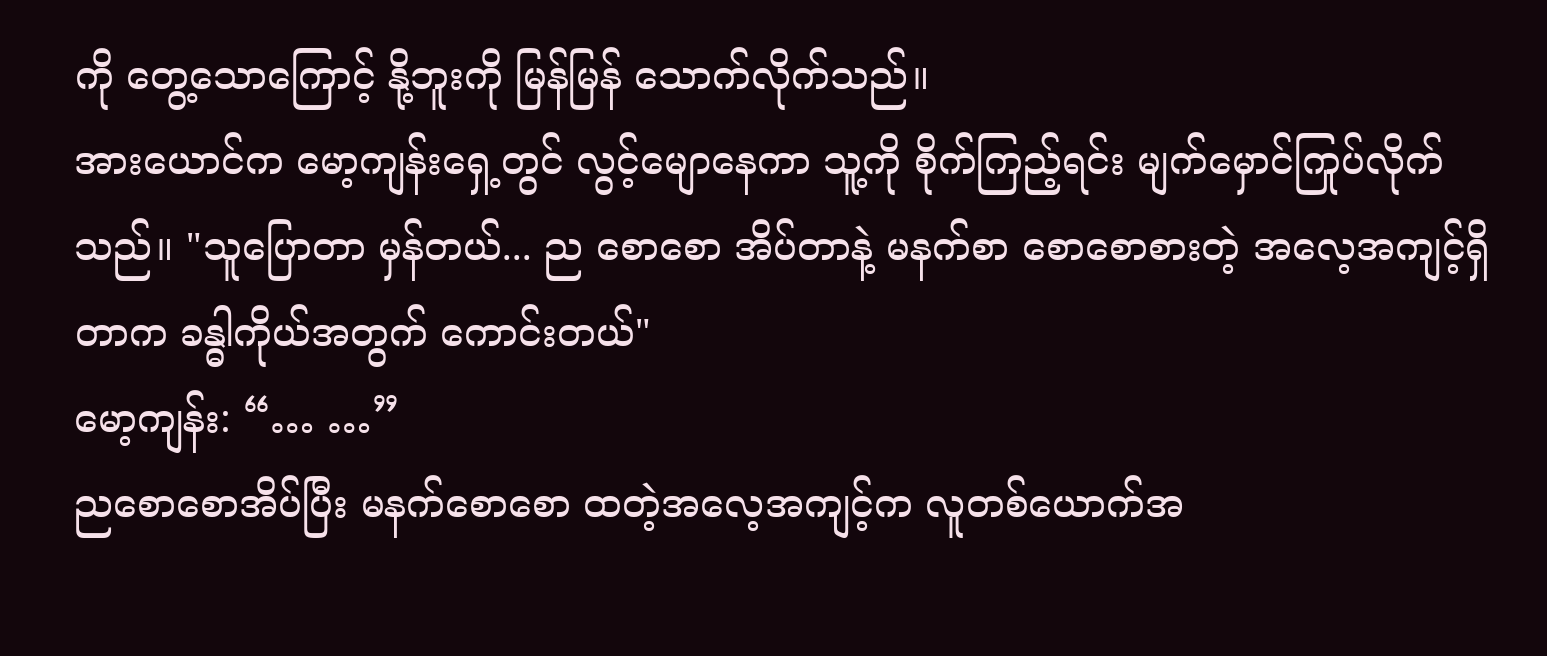ကို တွေ့သောကြောင့် နို့ဘူးကို မြန်မြန် သောက်လိုက်သည်။
အားယောင်က မော့ကျန်းရှေ့တွင် လွင့်မျောနေကာ သူ့ကို စိုက်ကြည့်ရင်း မျက်မှောင်ကြုပ်လိုက်သည်။ "သူပြောတာ မှန်တယ်... ည စောစော အိပ်တာနဲ့ မနက်စာ စောစောစားတဲ့ အလေ့အကျင့်ရှိတာက ခန္ဓါကိုယ်အတွက် ကောင်းတယ်"
မော့ကျန်း: “… …”
ညစောစောအိပ်ပြီး မနက်စောစော ထတဲ့အလေ့အကျင့်က လူတစ်ယောက်အ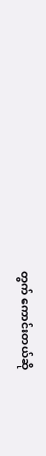တွက် ကောင်းတယ်ဆို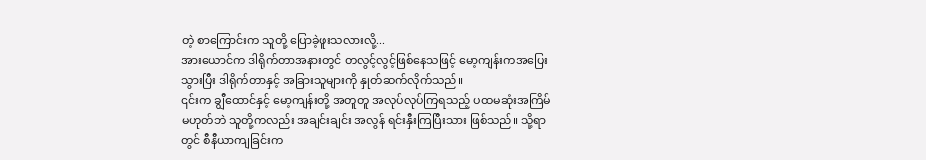တဲ့ စာကြောင်းက သူတို့ ပြောခဲ့ဖူးသလားလို့...
အားယောင်က ဒါရိုက်တာအနားတွင် တလွင့်လွင့်ဖြစ်နေသဖြင့် မော့ကျန်းကအပြေးသွားပြီး ဒါရိုက်တာနှင့် အခြားသူများကို နှုတ်ဆက်လိုက်သည်။
၎င်းက ချွီထောင်နှင့် မော့ကျန်းတို့ အတူတူ အလုပ်လုပ်ကြရသည့် ပထမဆုံးအကြိမ်မဟုတ်ဘဲ သူတို့ကလည်း အချင်းချင်း အလွန် ရင်းနှီးကြပြီးသား ဖြစ်သည်။ သို့ရာတွင် စီနီယာကျခြင်းက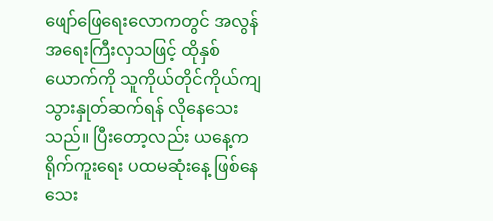ဖျော်ဖြေရေးလောကတွင် အလွန်အရေးကြီးလှသဖြင့် ထိုနှစ်ယောက်ကို သူကိုယ်တိုင်ကိုယ်ကျ သွားနှုတ်ဆက်ရန် လိုနေသေးသည်။ ပြီးတော့လည်း ယနေ့က ရိုက်ကူးရေး ပထမဆုံးနေ့ ဖြစ်နေသေး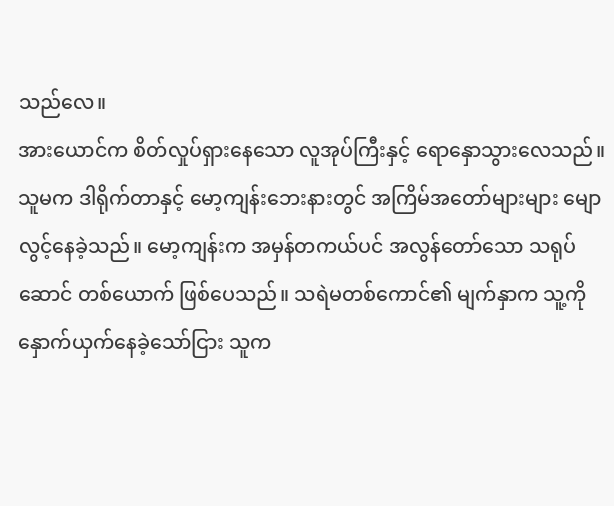သည်လေ။
အားယောင်က စိတ်လှုပ်ရှားနေသော လူအုပ်ကြီးနှင့် ရောနှောသွားလေသည်။ သူမက ဒါရိုက်တာနှင့် မော့ကျန်းဘေးနားတွင် အကြိမ်အတော်များများ မျောလွင့်နေခဲ့သည်။ မော့ကျန်းက အမှန်တကယ်ပင် အလွန်တော်သော သရုပ်ဆောင် တစ်ယောက် ဖြစ်ပေသည်။ သရဲမတစ်ကောင်၏ မျက်နှာက သူ့ကို နှောက်ယှက်နေခဲ့သော်ငြား သူက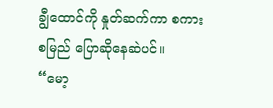ချွီထောင်ကို နှုတ်ဆက်ကာ စကားစမြည် ပြောဆိုနေဆဲပင်။
“မော့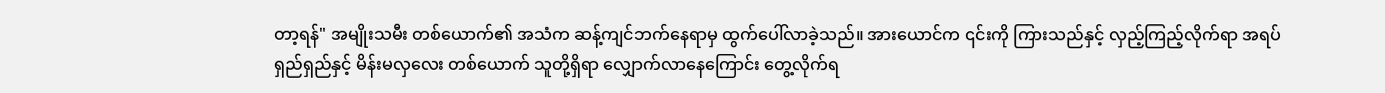တာ့ရန်" အမျိုးသမီး တစ်ယောက်၏ အသံက ဆန့်ကျင်ဘက်နေရာမှ ထွက်ပေါ်လာခဲ့သည်။ အားယောင်က ၎င်းကို ကြားသည်နှင့် လှည့်ကြည့်လိုက်ရာ အရပ်ရှည်ရှည်နှင့် မိန်းမလှလေး တစ်ယောက် သူတို့ရှိရာ လျှောက်လာနေကြောင်း တွေ့လိုက်ရ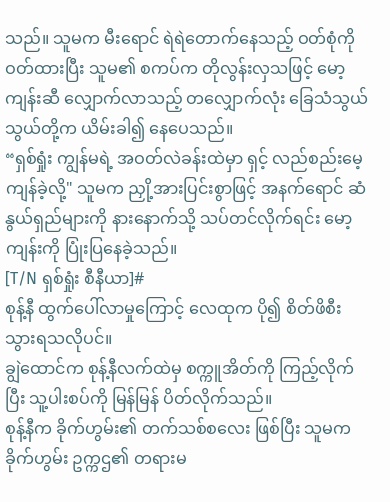သည်။ သူမက မီးရောင် ရဲရဲတောက်နေသည့် ဝတ်စုံကို ဝတ်ထားပြီး သူမ၏ စကပ်က တိုလွန်းလှသဖြင့် မော့ကျန်းဆီ လျှောက်လာသည့် တလျှောက်လုံး ခြေသံသွယ်သွယ်တို့က ယိမ်းခါ၍ နေပေသည်။
“ရှစ်ရှုံး ကျွန်မရဲ့ အဝတ်လဲခန်းထဲမှာ ရှင့် လည်စည်းမေ့ကျန်ခဲ့လို့" သူမက ညှို့အားပြင်းစွာဖြင့် အနက်ရောင် ဆံနွယ်ရှည်များကို နားနောက်သို့ သပ်တင်လိုက်ရင်း မော့ကျန်းကို ပြုံးပြနေခဲ့သည်။
[T/N ရှစ်ရှုံး စီနီယာ]#
စုန့်နီ ထွက်ပေါ်လာမှုကြောင့် လေထုက ပို၍ စိတ်ဖိစီးသွားရသလိုပင်။
ချွဲထောင်က စုန့်နီလက်ထဲမှ စက္ကူအိတ်ကို ကြည့်လိုက်ပြီး သူ့ပါးစပ်ကို မြန်မြန် ပိတ်လိုက်သည်။
စုန့်နီက ခိုက်ဟွမ်း၏ တက်သစ်စလေး ဖြစ်ပြီး သူမက ခိုက်ဟွမ်း ဥက္ကဌ၏ တရားမ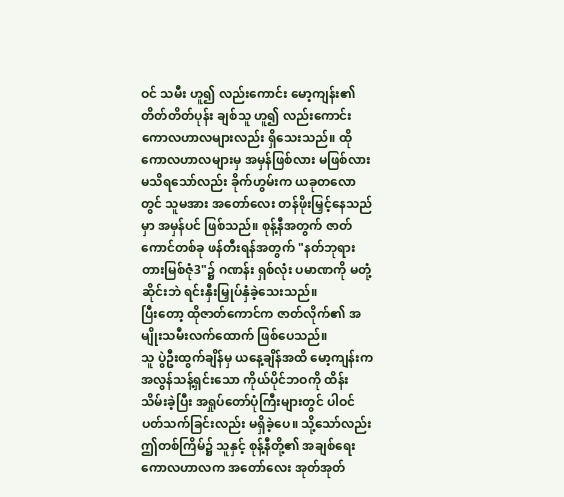ဝင် သမီး ဟူ၍ လည်းကောင်း မော့ကျန်း၏ တိတ်တိတ်ပုန်း ချစ်သူ ဟူ၍ လည်းကောင်း ကောလဟာလများလည်း ရှိသေးသည်။ ထိုကောလဟာလများမှ အမှန်ဖြစ်လား မဖြစ်လား မသိရသော်လည်း ခိုက်ဟွမ်းက ယခုတလောတွင် သူမအား အတော်လေး တန်ဖိုးမြှင့်နေသည်မှာ အမှန်ပင် ဖြစ်သည်။ စုန့်နီအတွက် ဇာတ်ကောင်တစ်ခု ဖန်တီးရန်အတွက် "နတ်ဘုရားတားမြစ်ဇုံ3"၌ ဂဏန်း ရှစ်လုံး ပမာဏကို မတုံ့ဆိုင်းဘဲ ရင်းနှီးမြှုပ်နှံခဲ့သေးသည်။
ပြီးတော့ ထိုဇာတ်ကောင်က ဇာတ်လိုက်၏ အမျိုးသမီးလက်ထောက် ဖြစ်ပေသည်။
သူ ပွဲဦးထွက်ချိန်မှ ယနေ့ချိန်အထိ မော့ကျန်းက အလွန်သန့်ရှင်းသော ကိုယ်ပိုင်ဘဝကို ထိန်းသိမ်းခဲ့ပြီး အရှုပ်တော်ပုံကြီးများတွင် ပါဝင်ပတ်သက်ခြင်းလည်း မရှိခဲ့ပေ။ သို့သော်လည်း ဤတစ်ကြိမ်၌ သူနှင့် စုန့်နီတို့၏ အချစ်ရေး ကောလဟာလက အတော်လေး အုတ်အုတ်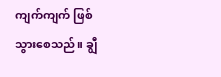ကျက်ကျက် ဖြစ်သွားစေသည်။ ချွီ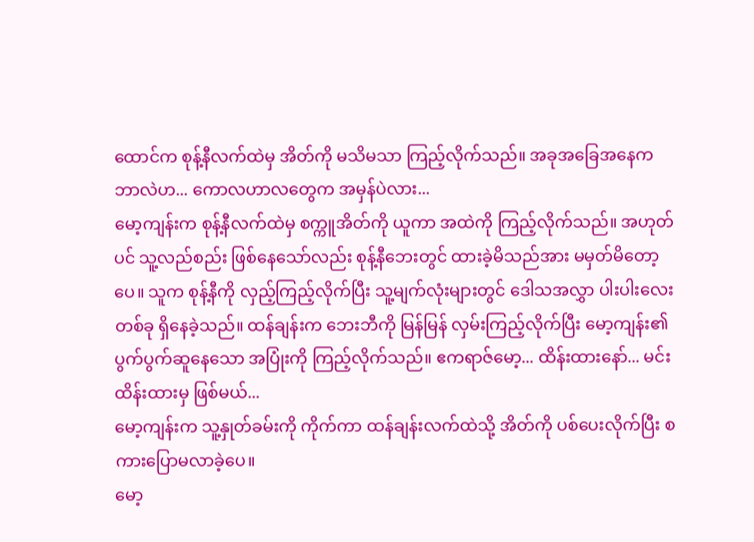ထောင်က စုန့်နီလက်ထဲမှ အိတ်ကို မသိမသာ ကြည့်လိုက်သည်။ အခုအခြေအနေက ဘာလဲဟ... ကောလဟာလတွေက အမှန်ပဲလား...
မော့ကျန်းက စုန့်နီလက်ထဲမှ စက္ကူအိတ်ကို ယူကာ အထဲကို ကြည့်လိုက်သည်။ အဟုတ်ပင် သူ့လည်စည်း ဖြစ်နေသော်လည်း စုန့်နီဘေးတွင် ထားခဲ့မိသည်အား မမှတ်မိတော့ပေ။ သူက စုန့်နီကို လှည့်ကြည့်လိုက်ပြီး သူ့မျက်လုံးများတွင် ဒေါသအလွှာ ပါးပါးလေးတစ်ခု ရှိနေခဲ့သည်။ ထန်ချန်းက ဘေးဘီကို မြန်မြန် လှမ်းကြည့်လိုက်ပြီး မော့ကျန်း၏ ပွက်ပွက်ဆူနေသော အပြုံးကို ကြည့်လိုက်သည်။ ဧကရာဇ်မော့... ထိန်းထားနော်... မင်းထိန်းထားမှ ဖြစ်မယ်...
မော့ကျန်းက သူ့နှုတ်ခမ်းကို ကိုက်ကာ ထန်ချန်းလက်ထဲသို့ အိတ်ကို ပစ်ပေးလိုက်ပြီး စကားပြောမလာခဲ့ပေ။
မော့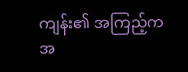ကျန်း၏ အကြည့်က အ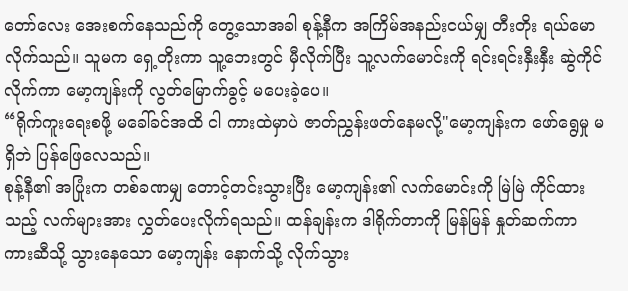တော်လေး အေးစက်နေသည်ကို တွေ့သောအခါ စုန့်နီက အကြိမ်အနည်းငယ်မျှ တီးတိုး ရယ်မောလိုက်သည်။ သူမက ရှေ့တိုးကာ သူ့ဘေးတွင် မှီလိုက်ပြီး သူ့လက်မောင်းကို ရင်းရင်းနှီးနှီး ဆွဲကိုင်လိုက်ကာ မော့ကျန်းကို လွတ်မြောက်ခွင့် မပေးခဲ့ပေ။
“ရိုက်ကူးရေးစဖို့ မခေါ်ခင်အထိ ငါ ကားထဲမှာပဲ ဇာတ်ညွှန်းဖတ်နေမလို့"မော့ကျန်းက ဖော်ရွေမှု မရှိဘဲ ပြန်ဖြေလေသည်။
စုန့်နီ၏ အပြုံးက တစ်ခဏမျှ တောင့်တင်းသွားပြီး မော့ကျန်း၏ လက်မောင်းကို မြဲမြဲ ကိုင်ထားသည့် လက်များအား လွှတ်ပေးလိုက်ရသည်။ ထန်ချန်းက ဒါရိုက်တာကို မြန်မြန် နှုတ်ဆက်ကာ ကားဆီသို့ သွားနေသော မော့ကျန်း နောက်သို့ လိုက်သွား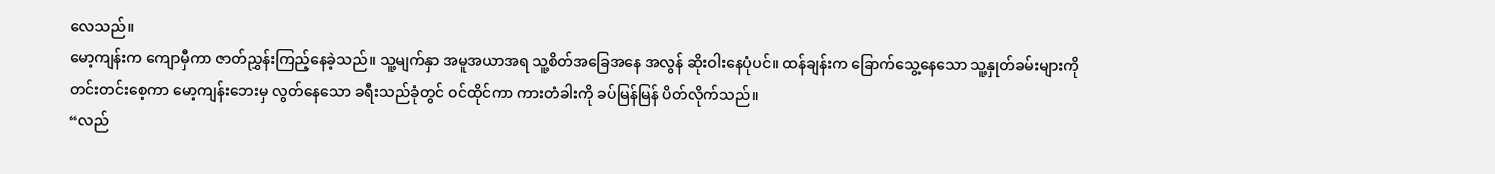လေသည်။
မော့ကျန်းက ကျောမှီကာ ဇာတ်ညွှန်းကြည့်နေခဲ့သည်။ သူ့မျက်နှာ အမူအယာအရ သူ့စိတ်အခြေအနေ အလွန် ဆိုးဝါးနေပုံပင်။ ထန်ချန်းက ခြောက်သွေ့နေသော သူ့နှုတ်ခမ်းများကို တင်းတင်းစေ့ကာ မော့ကျန်းဘေးမှ လွတ်နေသော ခရီးသည်ခုံတွင် ဝင်ထိုင်ကာ ကားတံခါးကို ခပ်မြန်မြန် ပိတ်လိုက်သည်။
“လည်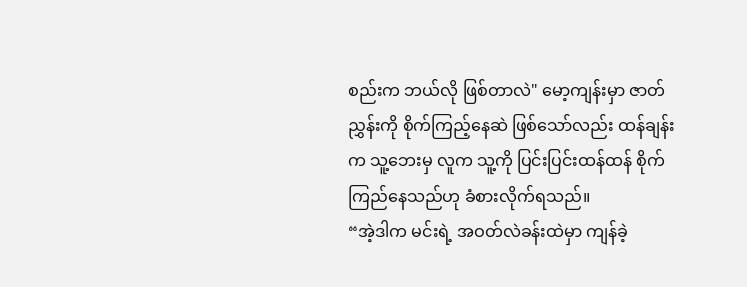စည်းက ဘယ်လို ဖြစ်တာလဲ" မော့ကျန်းမှာ ဇာတ်ညွှန်းကို စိုက်ကြည့်နေဆဲ ဖြစ်သော်လည်း ထန်ချန်းက သူ့ဘေးမှ လူက သူ့ကို ပြင်းပြင်းထန်ထန် စိုက်ကြည်နေသည်ဟု ခံစားလိုက်ရသည်။
“အဲ့ဒါက မင်းရဲ့ အဝတ်လဲခန်းထဲမှာ ကျန်ခဲ့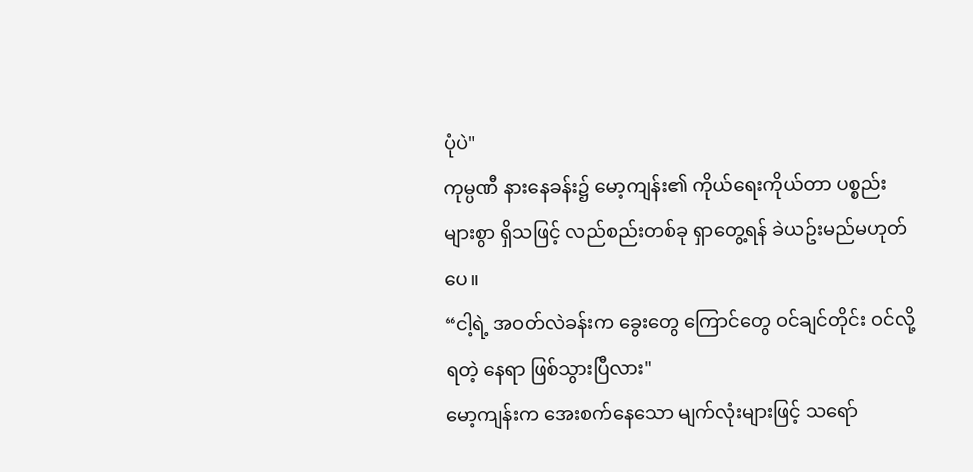ပုံပဲ"
ကုမ္ပဏီ နားနေခန်း၌ မော့ကျန်း၏ ကိုယ်ရေးကိုယ်တာ ပစ္စည်းများစွာ ရှိသဖြင့် လည်စည်းတစ်ခု ရှာတွေ့ရန် ခဲယဥ်းမည်မဟုတ်ပေ။
“ငါ့ရဲ့ အဝတ်လဲခန်းက ခွေးတွေ ကြောင်တွေ ဝင်ချင်တိုင်း ဝင်လို့ရတဲ့ နေရာ ဖြစ်သွားပြီလား"
မော့ကျန်းက အေးစက်နေသော မျက်လုံးများဖြင့် သရော်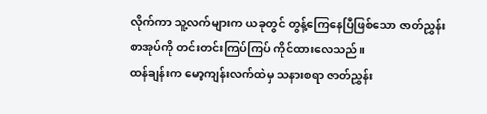လိုက်ကာ သူ့လက်များက ယခုတွင် တွန့်ကြေနေပြီဖြစ်သော ဇာတ်ညွှန်းစာအုပ်ကို တင်းတင်းကြပ်ကြပ် ကိုင်ထားလေသည်။
ထန်ချန်းက မော့ကျန်းလက်ထဲမှ သနားစရာ ဇာတ်ညွှန်း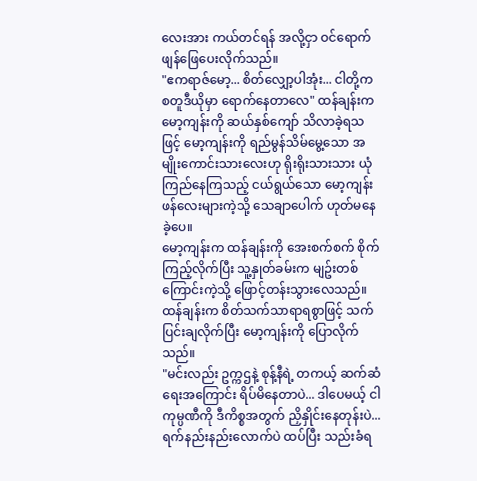လေးအား ကယ်တင်ရန် အလို့ငှာ ဝင်ရောက် ဖျန်ဖြေပေးလိုက်သည်။
"ဧကရာဇ်မော့... စိတ်လျှော့ပါအုံး... ငါတို့က စတူဒီယိုမှာ ရောက်နေတာလေ" ထန်ချန်းက မော့ကျန်းကို ဆယ်နှစ်ကျော် သိလာခဲ့ရသဖြင့် မော့ကျန်းကို ရည်မွန်သိမ်မွေ့သော အမျိုးကောင်းသားလေးဟု ရိုးရိုးသားသား ယုံကြည်နေကြသည့် ငယ်ရွယ်သော မော့ကျန်းဖန်လေးများကဲ့သို့ သေချာပေါက် ဟုတ်မနေခဲ့ပေ။
မော့ကျန်းက ထန်ချန်းကို အေးစက်စက် စိုက်ကြည့်လိုက်ပြီး သူ့နှုတ်ခမ်းက မျဥ်းတစ်ကြောင်းကဲ့သို့ ဖြောင့်တန်းသွားလေသည်။
ထန်ချန်းက စိတ်သက်သာရာရစွာဖြင့် သက်ပြင်းချလိုက်ပြီး မော့ကျန်းကို ပြောလိုက်သည်။
"မင်းလည်း ဥက္ကဌနဲ့ စုန့်နီရဲ့ တကယ့် ဆက်ဆံရေးအကြောင်း ရိပ်မိနေတာပဲ... ဒါပေမယ့် ငါ ကုမ္ပဏီကို ဒီကိစ္စအတွက် ညှိနှိုင်းနေတုန်းပဲ... ရက်နည်းနည်းလောက်ပဲ ထပ်ပြီး သည်းခံရ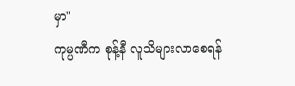မှာ"
ကုမ္ပဏီက စုန့်နီ လူသိများလာစေရန်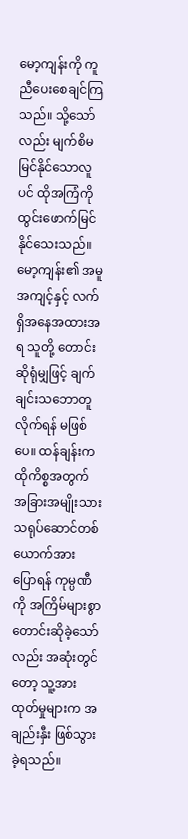မော့ကျန်းကို ကူညီပေးစေချင်ကြသည်။ သို့သော်လည်း မျက်စိမမြင်နိုင်သောလူပင် ထိုအကြံကို ထွင်းဖောက်မြင်နိုင်သေးသည်။ မော့ကျန်း၏ အမူအကျင့်နှင့် လက်ရှိအနေအထားအရ သူတို့ တောင်းဆိုရုံမျှဖြင့် ချက်ချင်းသဘောတူလိုက်ရန် မဖြစ်ပေ။ ထန်ချန်းက ထိုကိစ္စအတွက် အခြားအမျိုးသား သရုပ်ဆောင်တစ်ယောက်အား ပြောရန် ကုမ္ပဏီကို အကြိမ်များစွာ တောင်းဆိုခဲ့သော်လည်း အဆုံးတွင်တော့ သူ့အားထုတ်မှုများက အချည်းနှီး ဖြစ်သွားခဲ့ရသည်။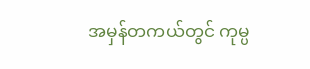အမှန်တကယ်တွင် ကုမ္ပ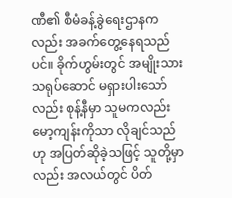ဏီ၏ စီမံခန့်ခွဲရေးဌာနကလည်း အခက်တွေ့နေရသည်ပင်။ ခိုက်ဟွမ်းတွင် အမျိုးသား သရုပ်ဆောင် မရှားပါးသော်လည်း စုန့်နီမှာ သူမကလည်း မော့ကျန်းကိုသာ လိုချင်သည်ဟု အပြတ်ဆိုခဲ့သဖြင့် သူတို့မှာလည်း အလယ်တွင် ပိတ်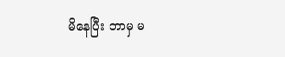မိနေပြီး ဘာမှ မ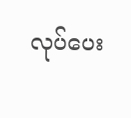လုပ်ပေး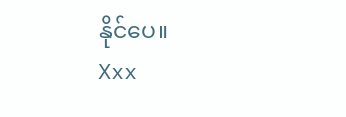နိုင်ပေ။
Xxx